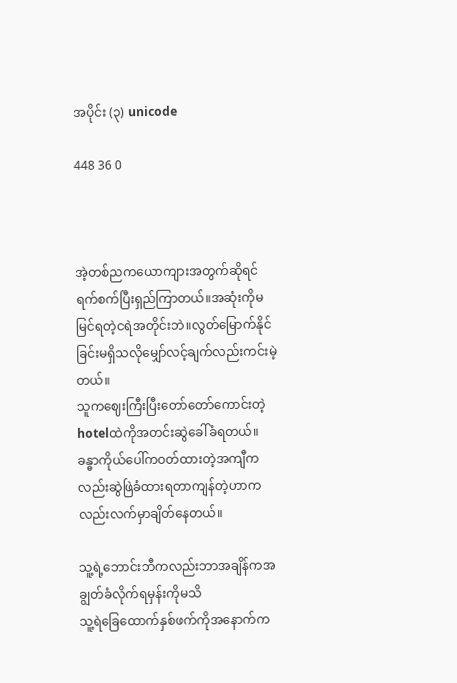အပိုင်း (၃) unicode

448 36 0



အဲ့တစ်ညကယောကျားအတွက်ဆိုရင်
ရက်စက်ပြီးရှည်ကြာတယ်။အဆုံးကိုမမြင်ရတဲ့ငရဲအတိုင်းဘဲ။လွတ်မြောက်နိုင်ခြင်းမရှိသလိုမျှော်လင့်ချက်လည်းကင်းမဲ့တယ်။
သူကဈေးကြီးပြီးတော်တော်ကောင်းတဲ့hotelထဲကိုအတင်းဆွဲခေါ်ခံရတယ်။
ခန္ဓာကိုယ်ပေါ်ကဝတ်ထားတဲ့အကျီကလည်းဆွဲဖြဲခံထားရတာကျန်တဲ့ဟာကလည်းလက်မှာချိတ်နေတယ်။

သူ့ရဲ့ဘောင်းဘီကလည်းဘာအချိန်ကအချွတ်ခံလိုက်ရမှန်းကိုမသိ
သူ့ရဲခြေထောက်နှစ်ဖက်ကိုအနောက်က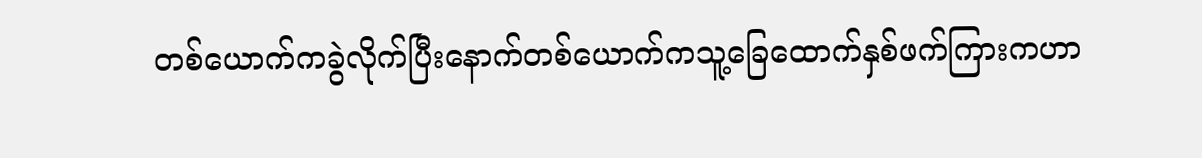တစ်ယောက်ကခွဲလိုက်ပြီးနောက်တစ်ယောက်ကသူ့ခြေထောက်နှစ်ဖက်ကြားကဟာ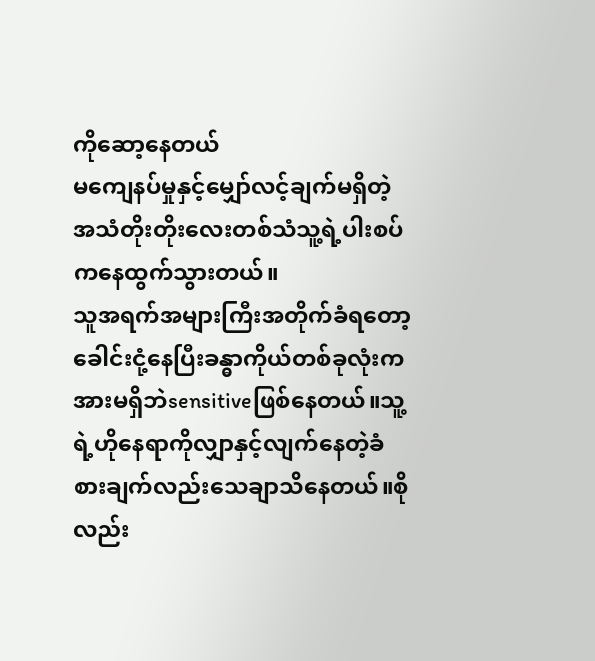ကိုဆော့နေတယ်
မကျေနပ်မှုနှင့်မျှော်လင့်ချက်မရှိတဲ့အသံတိုးတိုးလေးတစ်သံသူ့ရဲ့ပါးစပ်ကနေထွက်သွားတယ်။
သူအရက်အများကြီးအတိုက်ခံရတော့ခေါင်းငုံ့နေပြီးခန္ဓာကိုယ်တစ်ခုလုံးကအားမရှိဘဲsensitiveဖြစ်နေတယ်။သူ့ရဲ့ဟိုနေရာကိုလျှာနှင့်လျက်နေတဲ့ခံစားချက်လည်းသေချာသိနေတယ်။စိုလည်း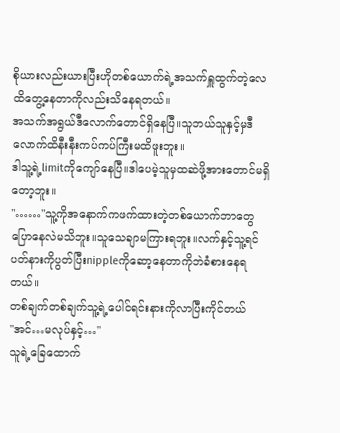စိုယားလည်းယားပြီးဟိုတစ်ယောက်ရဲ့အသက်ရှူထွက်တဲ့လေထိတွေ့နေတာကိုလည်းသိနေရတယ်။
အသက်အရွယ်ဒီလောက်တောင်ရှိနေပြီ။သူဘယ်သူနှင့်မှဒီလောက်ထိနီးနီးကပ်ကပ်ကြီးမထိဖူးဘူး။
ဒါသူ့ရဲ့limitကိုကျော်နေပြီ။ဒါပေမဲ့သူမှထဆဲဖို့အားတောင်မရှိတော့ဘူး။
"……"သူ့ကိုအနောက်ကဖက်ထားတဲ့တစ်ယောက်ဘာတွေပြောနေလဲမသိဘူး။သူသေချာမကြားရဘူး။လက်နှင့်သူ့ရင်ပတ်နားကိုပွတ်ပြီးnippleကိုဆော့နေတာကိုဘဲခံစားနေရတယ်။
တစ်ချက်တစ်ချက်သူ့ရဲ့ပေါင်ရင်းနားကိုလာပြီးကိုင်တယ်
"အင်…မလုပ်နှင့်…"
သူရဲ့ခြေထောက်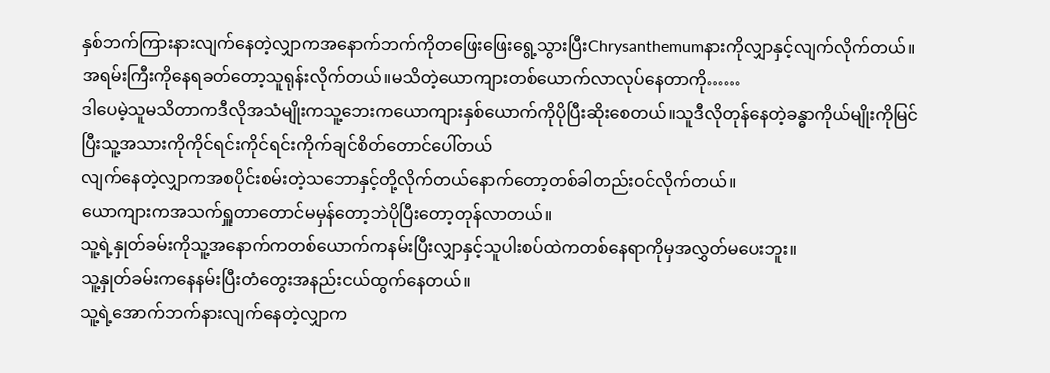နှစ်ဘက်ကြားနားလျက်နေတဲ့လျှာကအနောက်ဘက်ကိုတဖြေးဖြေးရွေ့သွားပြီးChrysanthemumနားကိုလျှာနှင့်လျက်လိုက်တယ်။အရမ်းကြီးကိုနေရခတ်တော့သူရုန်းလိုက်တယ်။မသိတဲ့ယောကျားတစ်ယောက်လာလုပ်နေတာကို……
ဒါပေမဲ့သူမသိတာကဒီလိုအသံမျိုးကသူ့ဘေးကယောကျားနှစ်ယောက်ကိုပိုပြီးဆိုးစေတယ်။သူဒီလိုတုန်နေတဲ့ခန္ဓာကိုယ်မျိုးကိုမြင်ပြီးသူ့အသားကိုကိုင်ရင်းကိုင်ရင်းကိုက်ချင်စိတ်တောင်ပေါ်တယ်
လျက်နေတဲ့လျှာကအစပိုင်းစမ်းတဲ့သဘောနှင့်တို့လိုက်တယ်နောက်တော့တစ်ခါတည်းဝင်လိုက်တယ်။
ယောကျားကအသက်ရှူတာတောင်မမှန်တော့ဘဲပိုပြီးတော့တုန်လာတယ်။
သူ့ရဲ့နှုတ်ခမ်းကိုသူ့အနောက်ကတစ်ယောက်ကနမ်းပြီးလျှာနှင့်သူပါးစပ်ထဲကတစ်နေရာကိုမှအလွှတ်မပေးဘူး။
သူ့နှုတ်ခမ်းကနေနမ်းပြီးတံတွေးအနည်းငယ်ထွက်နေတယ်။
သူ့ရဲ့အောက်ဘက်နားလျက်နေတဲ့လျှာက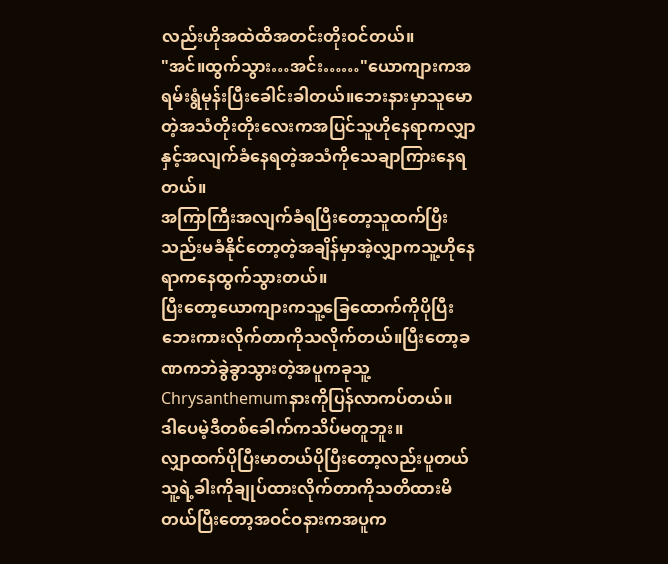လည်းဟိုအထဲထိအတင်းတိုးဝင်တယ်။
"အင်။ထွက်သွား…အင်း……"ယောကျားကအရမ်းရွံမုန်းပြီးခေါင်းခါတယ်။ဘေးနားမှာသူမောတဲ့အသံတိုးတိုးလေးကအပြင်သူဟိုနေရာကလျှာနှင့်အလျက်ခံနေရတဲ့အသံကိုသေချာကြားနေရတယ်။
အကြာကြီးအလျက်ခံရပြီးတော့သူထက်ပြီးသည်းမခံနိုင်တော့တဲ့အချိန်မှာအဲ့လျှာကသူ့ဟိုနေရာကနေထွက်သွားတယ်။
ပြီးတော့ယောကျားကသူ့ခြေထောက်ကိုပိုပြီးဘေးကားလိုက်တာကိုသလိုက်တယ်။ပြီးတော့ခဏကဘဲခွဲခွာသွားတဲ့အပူကခုသူ့Chrysanthemumနားကိုပြန်လာကပ်တယ်။
ဒါပေမဲ့ဒီတစ်ခေါက်ကသိပ်မတူဘူး။
လျှာထက်ပိုပြီးမာတယ်ပိုပြီးတော့လည်းပူတယ်
သူ့ရဲ့ခါးကိုချုပ်ထားလိုက်တာကိုသတိထားမိတယ်ပြီးတော့အဝင်ဝနားကအပူက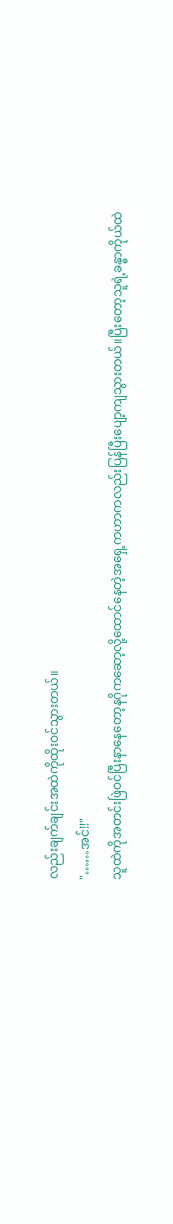လည်းချက်ချင်းအထဲကိုထိုးဝင်သွားတယ်။
"……အင်!!"
သူထဲကိုအတင်းဖြဲဝင်ပြီးနာနေတော့နဂိုကဆော့လို့ထောင်နေတဲ့အရှေ့ကဟာကလည်းပြန်ပြီးပျော့ကျသွားတယ်။ပြီးတော့သူရဲ့ခန္ဓာကိုယ်ထဲ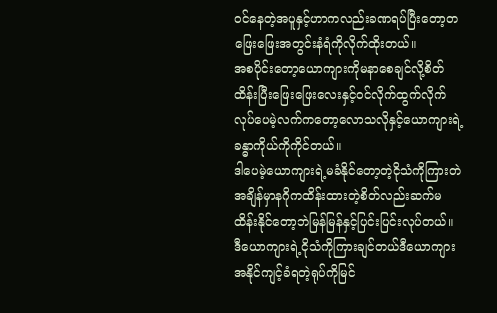ဝင်နေတဲ့အပူနှင့်ဟာကလည်းခဏရပ်ပြီးတော့တဖြေးဖြေးအတွင်းနံရံကိုလိုက်ထိုးတယ်။
အစပိုင်းတော့ယောကျားကိုမနာစေချင်လို့စိတ်ထိန်းပြီးဖြေးဖြေးလေးနှင့်ဝင်လိုက်ထွက်လိုက်လုပ်ပေမဲ့လက်ကတော့လောသလိုနှင့်ယောကျားရဲ့ခန္ဓာကိုယ်ကိုကိုင်တယ်။
ဒါပေမဲ့ယောကျားရဲ့မခံနိုင်တော့တဲ့ငိုသံကိုကြားတဲအချိန်မှာနဂိုကထိန်းထားတဲ့စိတ်လည်းဆက်မထိန်းနိုင်တော့ဘဲမြန်မြန်နှင့်ပြင်းပြင်းလုပ်တယ်။
ဒီယောကျားရဲ့ငိုသံကိုကြားချင်တယ်ဒီယောကျားအနိုင်ကျင့်ခံရတဲ့ရုပ်ကိုမြင်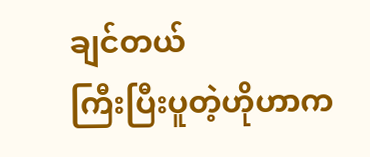ချင်တယ်
ကြီးပြီးပူတဲ့ဟိုဟာက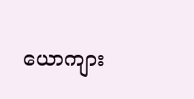ယောကျား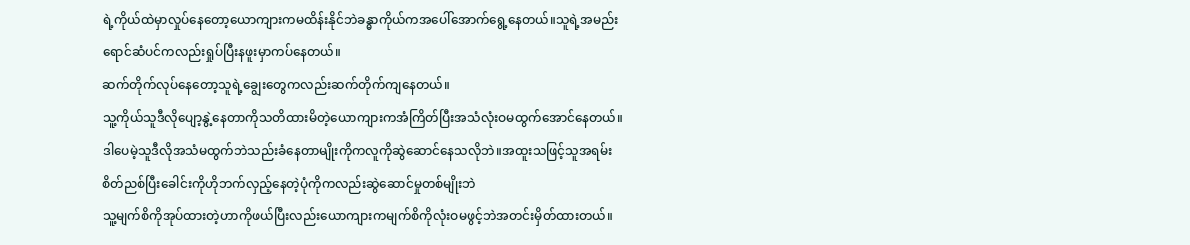ရဲ့ကိုယ်ထဲမှာလှုပ်နေတော့ယောကျားကမထိန်းနိုင်ဘဲခန္ဓာကိုယ်ကအပေါ်အောက်ရွေ့နေတယ်။သူရဲ့အမည်းရောင်ဆံပင်ကလည်းရှုပ်ပြီးနဖူးမှာကပ်နေတယ်။
ဆက်တိုက်လုပ်နေတော့သူရဲ့ချွေးတွေကလည်းဆက်တိုက်ကျနေတယ်။
သူ့ကိုယ်သူဒီလိုပျော့နွဲ့နေတာကိုသတိထားမိတဲ့ယောကျားကအံကြိတ်ပြီးအသံလုံးဝမထွက်အောင်နေတယ်။ဒါပေမဲ့သူဒီလိုအသံမထွက်ဘဲသည်းခံနေတာမျိုးကိုကလူကိုဆွဲဆောင်နေသလိုဘဲ။အထူးသဖြင့်သူအရမ်းစိတ်ညစ်ပြီးခေါင်းကိုဟိုဘက်လှည့်နေတဲ့ပုံကိုကလည်းဆွဲဆောင်မှုတစ်မျိုးဘဲ
သူ့မျက်စိကိုအုပ်ထားတဲ့ဟာကိုဖယ်ပြီးလည်းယောကျားကမျက်စိကိုလုံးဝမဖွင့်ဘဲအတင်းမှိတ်ထားတယ်။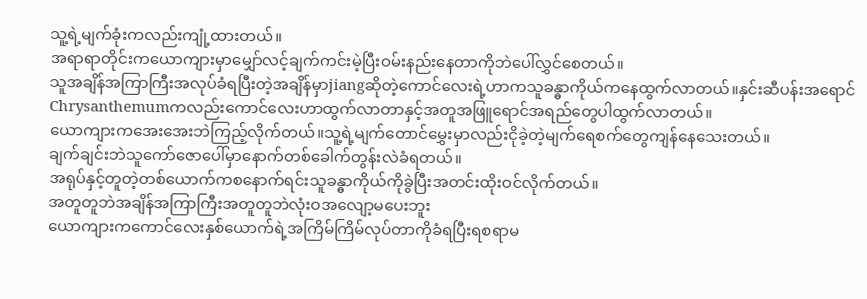သူ့ရဲ့မျက်ခုံးကလည်းကျုံ့ထားတယ်။
အရာရာတိုင်းကယောကျားမှာမျှော်လင့်ချက်ကင်းမဲ့ပြီးဝမ်းနည်းနေတာကိုဘဲပေါ်လွှင်စေတယ်။
သူအချိန်အကြာကြီးအလုပ်ခံရပြီးတဲ့အချိန်မှာjiangဆိုတဲ့ကောင်လေးရဲ့ဟာကသူခန္ဓာကိုယ်ကနေထွက်လာတယ်။နှင်းဆီပန်းအရောင်Chrysanthemumကလည်းကောင်လေးဟာထွက်လာတာနှင့်အတူအဖြူရောင်အရည်တွေပါထွက်လာတယ်။
ယောကျားကအေးအေးဘဲကြည့်လိုက်တယ်။သူ့ရဲ့မျက်တောင်မွှေးမှာလည်းငိုခဲ့တဲ့မျက်ရေစက်တွေကျန်နေသေးတယ်။
ချက်ချင်းဘဲသူကော်ဇောပေါ်မှာနောက်တစ်ခေါက်တွန်းလဲခံရတယ်။
အရုပ်နှင့်တူတဲ့တစ်ယောက်ကစနောက်ရင်းသူခန္ဓာကိုယ်ကိုခွဲပြီးအတင်းထိုးဝင်လိုက်တယ်။
အတူတူဘဲအချိန်အကြာကြီးအတူတူဘဲလုံးဝအလျော့မပေးဘူး
ယောကျားကကောင်လေးနှစ်ယောက်ရဲ့အကြိမ်ကြိမ်လုပ်တာကိုခံရပြီးရစရာမ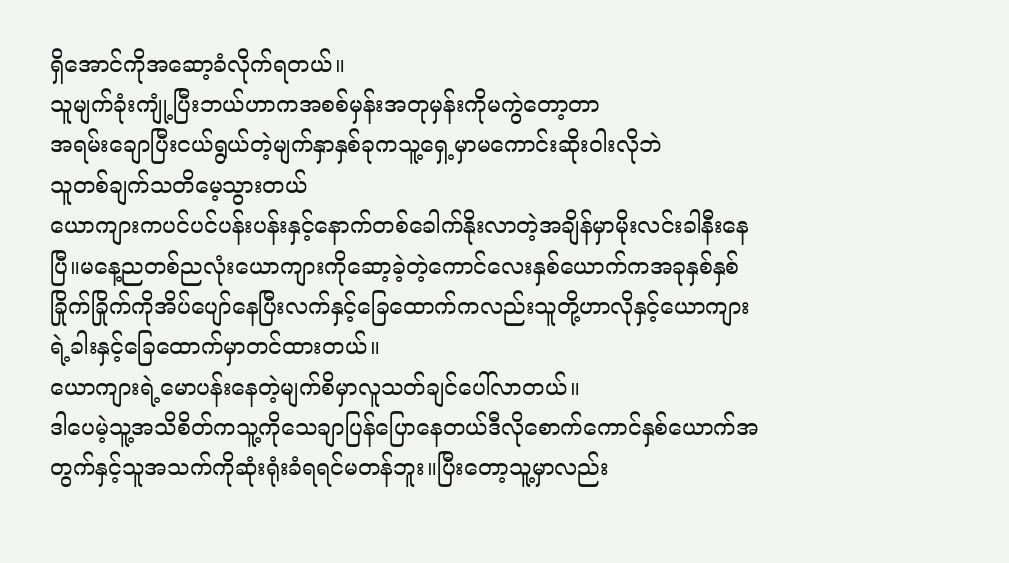ရှိအောင်ကိုအဆော့ခံလိုက်ရတယ်။
သူမျက်ခုံးကျုံ့ပြီးဘယ်ဟာကအစစ်မှန်းအတုမှန်းကိုမကွဲတော့တာ
အရမ်းချောပြီးငယ်ရွယ်တဲ့မျက်နှာနှစ်ခုကသူ့ရှေ့မှာမကောင်းဆိုးဝါးလိုဘဲ
သူတစ်ချက်သတိမေ့သွားတယ်
ယောကျားကပင်ပင်ပန်းပန်းနှင့်နောက်တစ်ခေါက်နိုးလာတဲ့အချိန်မှာမိုးလင်းခါနီးနေပြီ။မနေ့ညတစ်ညလုံးယောကျားကိုဆော့ခဲ့တဲ့ကောင်လေးနှစ်ယောက်ကအခုနှစ်နှစ်ခြိုက်ခြိုက်ကိုအိပ်ပျော်နေပြီးလက်နှင့်ခြေထောက်ကလည်းသူတို့ဟာလိုနှင့်ယောကျားရဲ့ခါးနှင့်ခြေထောက်မှာတင်ထားတယ်။
ယောကျားရဲ့မောပန်းနေတဲ့မျက်စိမှာလူသတ်ချင်ပေါ်လာတယ်။
ဒါပေမဲ့သူ့အသိစိတ်ကသူ့ကိုသေချာပြန်ပြောနေတယ်ဒီလိုစောက်ကောင်နှစ်ယောက်အတွက်နှင့်သူအသက်ကိုဆုံးရုံးခံရရင်မတန်ဘူး။ပြီးတော့သူ့မှာလည်း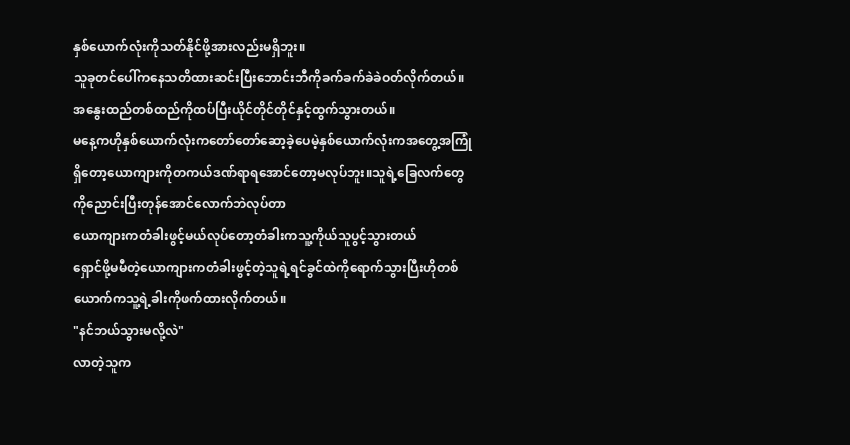နှစ်ယောက်လုံးကိုသတ်နိုင်ဖို့အားလည်းမရှိဘူး။
သူခုတင်ပေါ်ကနေသတိထားဆင်းပြီးဘောင်းဘီကိုခက်ခက်ခဲခဲဝတ်လိုက်တယ်။အနွေးထည်တစ်ထည်ကိုထပ်ပြီးယိုင်တိုင်တိုင်နှင့်ထွက်သွားတယ်။
မနေ့ကဟိုနှစ်ယောက်လုံးကတော်တော်ဆော့ခဲ့ပေမဲ့နှစ်ယောက်လုံးကအတွေ့အကြုံရှိတော့ယောကျားကိုတကယ်ဒဏ်ရာရအောင်တော့မလုပ်ဘူး။သူရဲ့ခြေလက်တွေကိုညောင်းပြီးတုန်အောင်လောက်ဘဲလုပ်တာ
ယောကျားကတံခါးဖွင့်မယ်လုပ်တော့တံခါးကသူ့ကိုယ်သူပွင့်သွားတယ်
ရှောင်ဖို့မမီတဲ့ယောကျားကတံခါးဖွင့်တဲ့သူရဲ့ရင်ခွင်ထဲကိုရောက်သွားပြီးဟိုတစ်ယောက်ကသူ့ရဲ့ခါးကိုဖက်ထားလိုက်တယ်။
"နင်ဘယ်သွားမလို့လဲ"
လာတဲ့သူက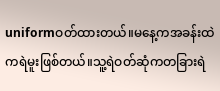uniformဝတ်ထားတယ်။မနေ့ကအခန်းထဲကရဲမူးဖြစ်တယ်။သူ့ရဲဝတ်ဆုံကတခြားရဲ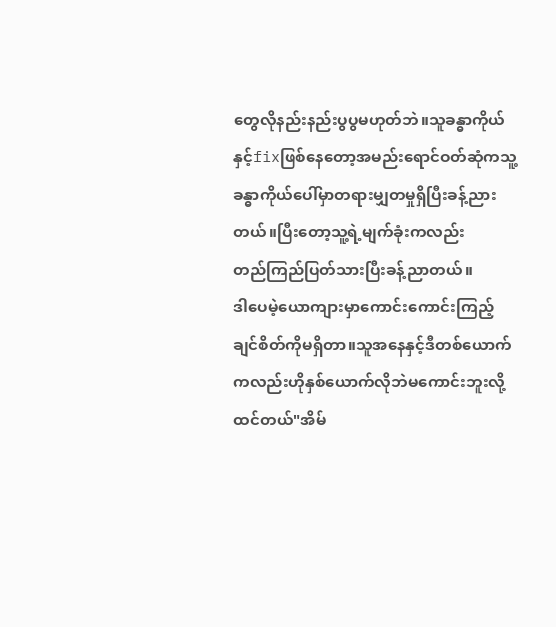တွေလိုနည်းနည်းပွပွမဟုတ်ဘဲ။သူခန္ဓာကိုယ်နှင့်fixဖြစ်နေတော့အမည်းရောင်ဝတ်ဆုံကသူ့ခန္ဓာကိုယ်ပေါ်မှာတရားမျှတမှုရှိပြီးခန့်ညားတယ်။ပြီးတော့သူ့ရဲ့မျက်ခုံးကလည်း
တည်ကြည်ပြတ်သားပြီးခန့်ညာတယ်။
ဒါပေမဲ့ယောကျားမှာကောင်းကောင်းကြည့်ချင်စိတ်ကိုမရှိတာ။သူအနေနှင့်ဒီတစ်ယောက်ကလည်းဟိုနှစ်ယောက်လိုဘဲမကောင်းဘူးလို့ထင်တယ်"အိမ်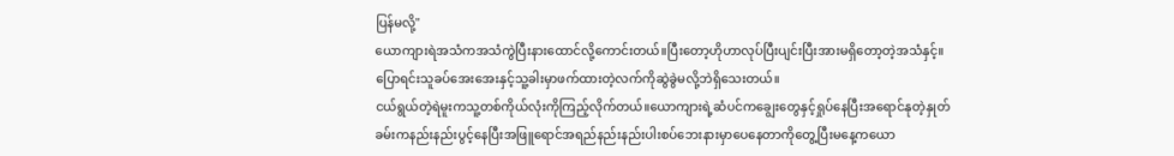ပြန်မလို့"
ယောကျားရဲအသံကအသံကွဲပြီးနားထောင်လို့ကောင်းတယ်။ပြီးတော့ဟိုဟာလုပ်ပြီးပျင်းပြီးအားမရှိတော့တဲ့အသံနှင့်။
ပြောရင်းသူခပ်အေးအေးနှင့်သူ့ခါးမှာဖက်ထားတဲ့လက်ကိုဆွဲခွဲမလို့ဘဲရှိသေးတယ်။
ငယ်ရွယ်တဲ့ရဲမူးကသူ့တစ်ကိုယ်လုံးကိုကြည့်လိုက်တယ်။ယောကျားရဲ့ဆံပင်ကချွေးတွေနှင့်ရှုပ်နေပြီးအရောင်နုတဲ့နှုတ်ခမ်းကနည်းနည်းပွင့်နေပြီးအဖြူရောင်အရည်နည်းနည်းပါးစပ်ဘေးနားမှာပေနေတာကိုတွေ့ပြီးမနေ့ကယော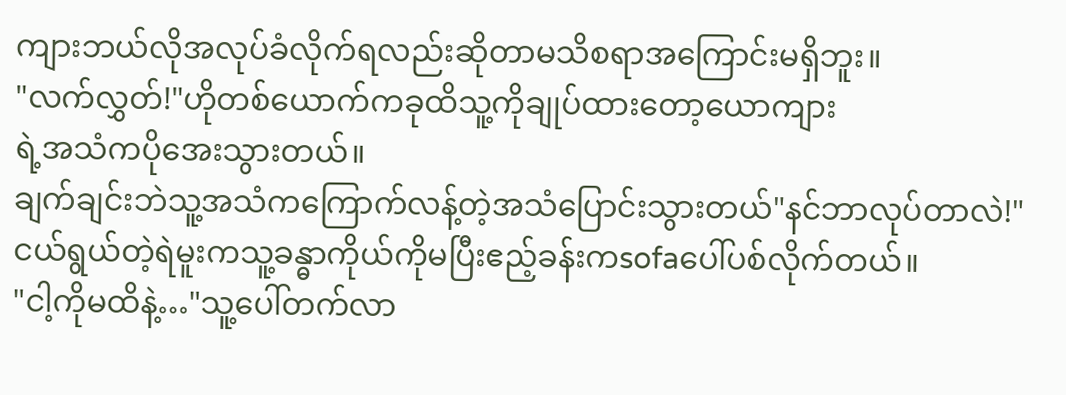ကျားဘယ်လိုအလုပ်ခံလိုက်ရလည်းဆိုတာမသိစရာအကြောင်းမရှိဘူး။
"လက်လွှတ်!"ဟိုတစ်ယောက်ကခုထိသူ့ကိုချုပ်ထားတော့ယောကျား
ရဲ့အသံကပိုအေးသွားတယ်။
ချက်ချင်းဘဲသူ့အသံကကြောက်လန့်တဲ့အသံပြောင်းသွားတယ်"နင်ဘာလုပ်တာလဲ!"
ငယ်ရွယ်တဲ့ရဲမူးကသူ့ခန္ဓာကိုယ်ကိုမပြီးဧည့်ခန်းကsofaပေါ်ပစ်လိုက်တယ်။
"ငါ့ကိုမထိနဲ့…"သူ့ပေါ်တက်လာ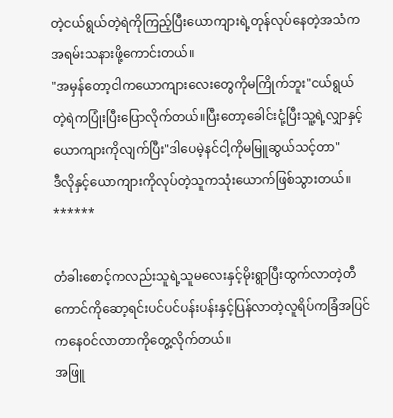တဲ့ငယ်ရွယ်တဲ့ရဲကိုကြည့်ပြီးယောကျားရဲ့တုန်လုပ်နေတဲ့အသံကအရမ်းသနားဖို့ကောင်းတယ်။
"အမှန်တော့ငါကယောကျားလေးတွေကိုမကြိုက်ဘူး"ငယ်ရွယ်တဲ့ရဲကပြုံးပြီးပြောလိုက်တယ်။ပြီးတော့ခေါင်းငုံ့ပြီးသူ့ရဲ့လျှာနှင့်ယောကျားကိုလျက်ပြီး"ဒါပေမဲ့နင်ငါ့ကိုမမြူဆွယ်သင့်တာ"
ဒီလိုနှင့်ယောကျားကိုလုပ်တဲ့သူကသုံးယောက်ဖြစ်သွားတယ်။
******

တံခါးစောင့်ကလည်းသူရဲ့သူမလေးနှင့်မိုးရွာပြီးထွက်လာတဲ့တီကောင်ကိုဆော့ရင်းပင်ပင်ပန်းပန်းနှင့်ပြန်လာတဲ့လူရိပ်ကခြံအပြင်ကနေဝင်လာတာကိုတွေ့လိုက်တယ်။
အဖြူ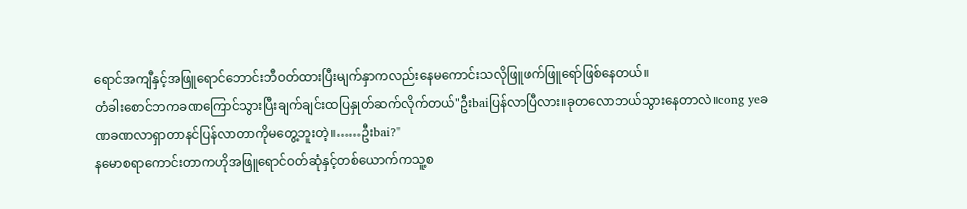ရောင်အကျီနှင့်အဖြူရောင်ဘောင်းဘီဝတ်ထားပြီးမျက်နှာကလည်းနေမကောင်းသလိုဖြူဖက်ဖြူရော်ဖြစ်နေတယ်။
တံခါးစောင်ဘကခဏကြောင်သွားပြီးချက်ချင်းထပြနှုတ်ဆက်လိုက်တယ်"ဦးbaiပြန်လာပြီလား။ခုတလောဘယ်သွားနေတာလဲ။cong yeခဏခဏလာရှာတာနင်ပြန်လာတာကိုမတွေ့ဘူးတဲ့။……ဦးbai?"
နမောစရာကောင်းတာကဟိုအဖြူရောင်ဝတ်ဆုံနှင့်တစ်ယောက်ကသူ့စ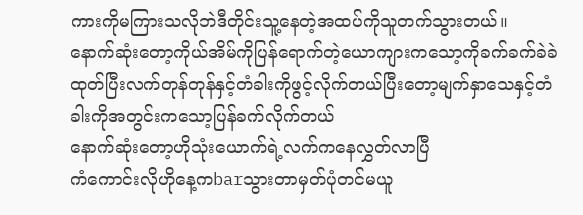ကားကိုမကြားသလိုဘဲဒီတိုင်းသူ့နေတဲ့အထပ်ကိုသူတက်သွားတယ်။
နောက်ဆုံးတော့ကိုယ်အိမ်ကိုပြန်ရောက်တဲ့ယောကျားကသော့ကိုခက်ခက်ခဲခဲထုတ်ပြီးလက်တုန်တုန်နှင့်တံခါးကိုဖွင့်လိုက်တယ်ပြီးတော့မျက်နှာသေနှင့်တံခါးကိုအတွင်းကသော့ပြန်ခက်လိုက်တယ်
နောက်ဆုံးတော့ဟိုသုံးယောက်ရဲ့လက်ကနေလွှတ်လာပြီ
ကံကောင်းလိုဟိုနေ့ကbarသွားတာမှတ်ပုံတင်မယူ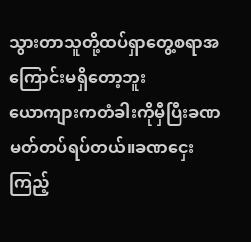သွားတာသူတို့ထပ်ရှာတွေ့စရာအကြောင်းမရှိတော့ဘူး
ယောကျားကတံခါးကိုမှီပြီးခဏမတ်တပ်ရပ်တယ်။ခဏငှေးကြည့်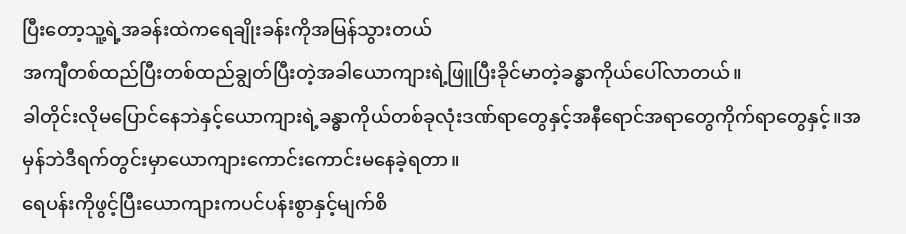ပြီးတော့သူ့ရဲ့အခန်းထဲကရေချိုးခန်းကိုအမြန်သွားတယ်
အကျီတစ်ထည်ပြီးတစ်ထည်ချွတ်ပြီးတဲ့အခါယောကျားရဲ့ဖြူပြီးခိုင်မာတဲ့ခန္ဓာကိုယ်ပေါ်လာတယ်။
ခါတိုင်းလိုမပြောင်နေဘဲနှင့်ယောကျားရဲ့ခန္ဓာကိုယ်တစ်ခုလုံးဒဏ်ရာတွေနှင့်အနီရောင်အရာတွေကိုက်ရာတွေနှင့်။အမှန်ဘဲဒီရက်တွင်းမှာယောကျားကောင်းကောင်းမနေခဲ့ရတာ။
ရေပန်းကိုဖွင့်ပြီးယောကျားကပင်ပန်းစွာနှင့်မျက်စိ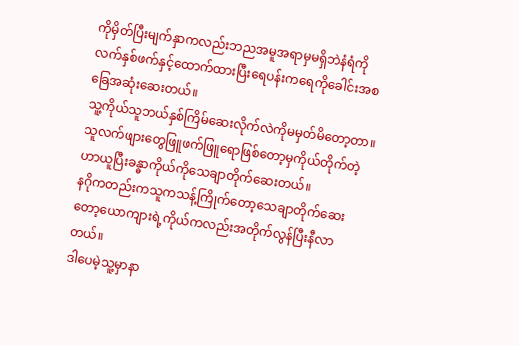ကိုမှိတ်ပြီးမျက်နှာကလည်းဘညအမူအရာမှမရှိဘဲနံရံကိုလက်နှစ်ဖက်နှင့်ထောက်ထားပြီးရေပန်းကရေကိုခေါင်းအစခြေအဆုံးဆေးတယ်။
သူ့ကိုယ်သူဘယ်နှစ်ကြိမ်ဆေးလိုက်လဲကိုမမှတ်မိတော့တာ။သူလက်ဖျားတွေဖြူဖက်ဖြူရောဖြစ်တော့မှကိုယ်တိုက်တဲ့ဟာယူပြီးခန္ဓာကိုယ်ကိုသေချာတိုက်ဆေးတယ်။
နဂိုကတည်းကသူကသန့်ကြိုက်တော့သေချာတိုက်ဆေးတော့ယောကျားရဲ့ကိုယ်ကလည်းအတိုက်လွန်ပြီးနီလာတယ်။
ဒါပေမဲ့သူ့မှာနာ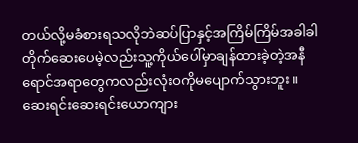တယ်လို့မခံစားရသလိုဘဲဆပ်ပြာနှင့်အကြိမ်ကြိမ်အခါခါတိုက်ဆေးပေမဲ့လည်းသူ့ကိုယ်ပေါ်မှာချန်ထားခဲ့တဲ့အနီရောင်အရာတွေကလည်းလုံးဝကိုမပျောက်သွားဘူး။
ဆေးရင်းဆေးရင်းယောကျား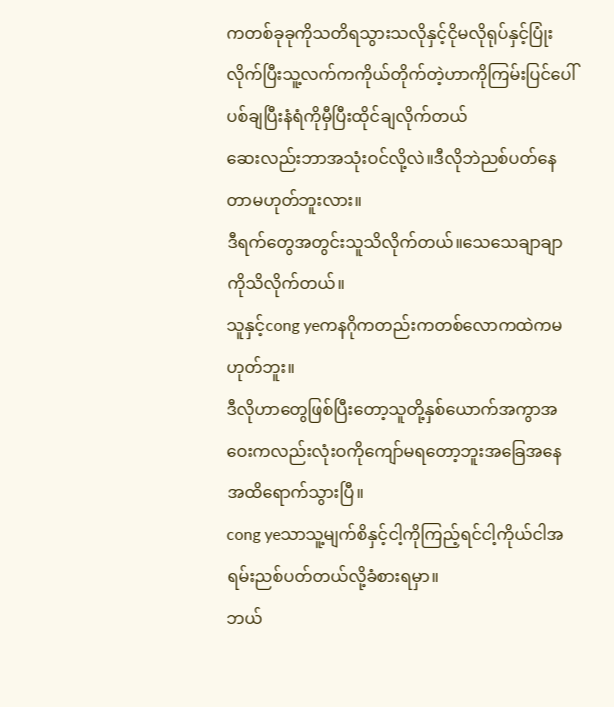ကတစ်ခုခုကိုသတိရသွားသလိုနှင့်ငိုမလိုရုပ်နှင့်ပြုံးလိုက်ပြီးသူ့လက်ကကိုယ်တိုက်တဲ့ဟာကိုကြမ်းပြင်ပေါ်ပစ်ချပြီးနံရံကိုမှီပြီးထိုင်ချလိုက်တယ်
ဆေးလည်းဘာအသုံးဝင်လို့လဲ။ဒီလိုဘဲညစ်ပတ်နေတာမဟုတ်ဘူးလား။
ဒီရက်တွေအတွင်းသူသိလိုက်တယ်။သေသေချာချာကိုသိလိုက်တယ်။
သူနှင့်cong yeကနဂိုကတည်းကတစ်လောကထဲကမဟုတ်ဘူး။
ဒီလိုဟာတွေဖြစ်ပြီးတော့သူတို့နှစ်ယောက်အကွာအဝေးကလည်းလုံးဝကိုကျော်မရတော့ဘူးအခြေအနေအထိရောက်သွားပြီ။
cong yeသာသူ့မျက်စိနှင့်ငါ့ကိုကြည့်ရင်ငါ့ကိုယ်ငါအရမ်းညစ်ပတ်တယ်လို့ခံစားရမှာ။
ဘယ်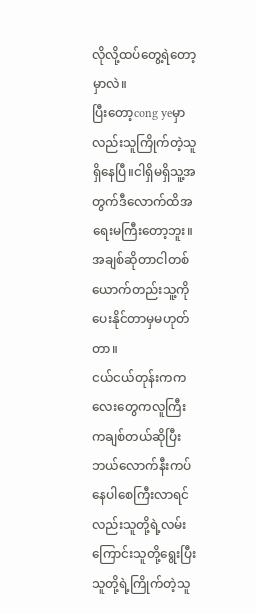လိုလို့ထပ်တွေ့ရဲတော့မှာလဲ။
ပြီးတော့cong yeမှာလည်းသူကြိုက်တဲ့သူရှိနေပြီ။ငါရှိမရှိသူ့အတွက်ဒီလောက်ထိအရေးမကြီးတော့ဘူး။
အချစ်ဆိုတာငါတစ်ယောက်တည်းသူ့ကိုပေးနိုင်တာမှမဟုတ်တာ။
ငယ်ငယ်တုန်းကကလေးတွေကလူကြီးကချစ်တယ်ဆိုပြီးဘယ်လောက်နီးကပ်နေပါစေကြီးလာရင်လည်းသူတို့ရဲ့လမ်းကြောင်းသူတို့ရွေးပြီးသူတို့ရဲ့ကြိုက်တဲ့သူ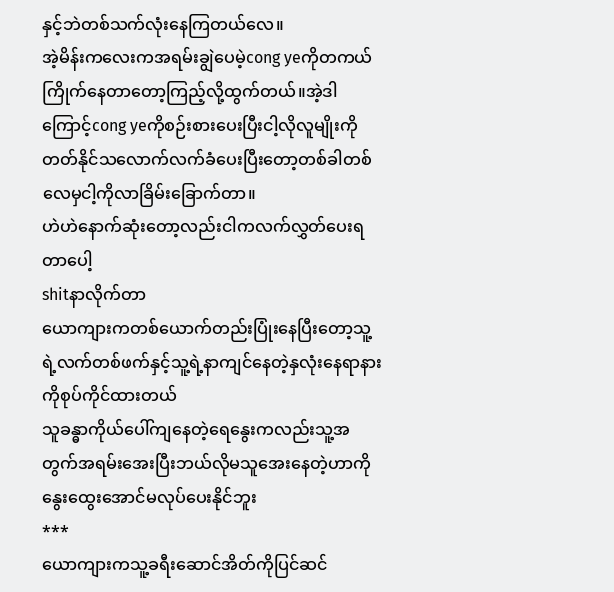နှင့်ဘဲတစ်သက်လုံးနေကြတယ်လေ။
အဲ့မိန်းကလေးကအရမ်းချွဲပေမဲ့cong yeကိုတကယ်ကြိုက်နေတာတော့ကြည့်လို့ထွက်တယ်။အဲ့ဒါကြောင့်cong yeကိုစဉ်းစားပေးပြီးငါ့လိုလူမျိုးကိုတတ်နိုင်သလောက်လက်ခံပေးပြီးတော့တစ်ခါတစ်လေမှငါ့ကိုလာခြိမ်းခြောက်တာ။
ဟဲဟဲနောက်ဆုံးတော့လည်းငါကလက်လွှတ်ပေးရတာပေါ့
shitနာလိုက်တာ
ယောကျားကတစ်ယောက်တည်းပြုံးနေပြီးတော့သူ့ရဲ့လက်တစ်ဖက်နှင့်သူ့ရဲ့နာကျင်နေတဲ့နှလုံးနေရာနားကိုစုပ်ကိုင်ထားတယ်
သူခန္ဓာကိုယ်ပေါ်ကျနေတဲ့ရေနွေးကလည်းသူ့အတွက်အရမ်းအေးပြီးဘယ်လိုမသူအေးနေတဲ့ဟာကိုနွေးထွေးအောင်မလုပ်ပေးနိုင်ဘူး
***
ယောကျားကသူ့ခရီးဆောင်အိတ်ကိုပြင်ဆင်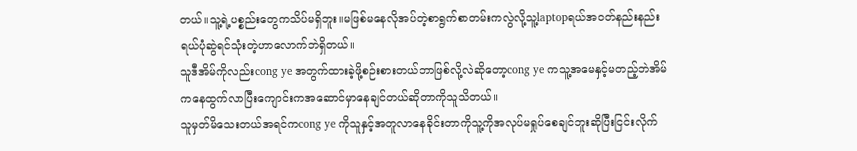တယ်။သူ့ရဲ့ပစ္စည်းတွေကသိပ်မရှိဘူး။မဖြစ်မနေလိုအပ်တဲ့စာရွက်စာတမ်းကလွဲလို့သူ့laptopရယ်အဝတ်နည်းနည်းရယ်ပုံဆွဲရင်သုံးတဲ့ဟာလောက်ဘဲရှိတယ်။
သူဒီအိမ်ကိုလည်းcong ye အတွက်ထားခဲ့ဖို့စဉ်းစားတယ်ဘာဖြစ်လို့လဲဆိုတော့cong ye ကသူ့အမေနှင့်မတည့်ဘဲအိမ်ကနေထွက်လာပြီးကျောင်းကအဆောင်မှာနေချင်တယ်ဆိုတာကိုသူသိတယ်။
သူမှတ်မိသေးတယ်အရင်ကcong ye ကိုသူနှင့်အတူလာနေခိုင်းတာကိုသူ့ကိုအလုပ်မရှုပ်စေချင်ဘူးဆိုပြီးငြင်းလိုက်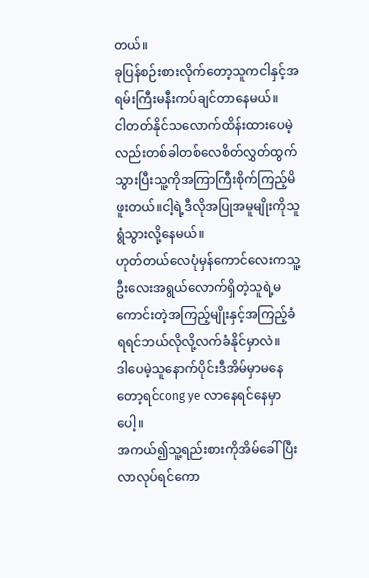တယ်။
ခုပြန်စဉ်းစားလိုက်တော့သူကငါနှင့်အရမ်းကြီးမနီးကပ်ချင်တာနေမယ်။
ငါတတ်နိုင်သလောက်ထိန်းထားပေမဲ့လည်းတစ်ခါတစ်လေစိတ်လွှတ်ထွက်သွားပြီးသူ့ကိုအကြာကြီးစိုက်ကြည့်မိဖူးတယ်။ငါ့ရဲ့ဒီလိုအပြုအမူမျိုးကိုသူရွံသွားလို့နေမယ်။
ဟုတ်တယ်လေပုံမှန်ကောင်လေးကသူ့ဦးလေးအရွယ်လောက်ရှိတဲ့သူရဲ့မကောင်းတဲ့အကြည့်မျိုးနှင့်အကြည့်ခံရရင်ဘယ်လိုလို့လက်ခံနိုင်မှာလဲ။
ဒါပေမဲ့သူနောက်ပိုင်းဒီအိမ်မှာမနေတော့ရင်cong ye လာနေရင်နေမှာပေါ့။
အကယ်၍သူ့ရည်းစားကိုအိမ်ခေါ်ပြီးလာလုပ်ရင်ကော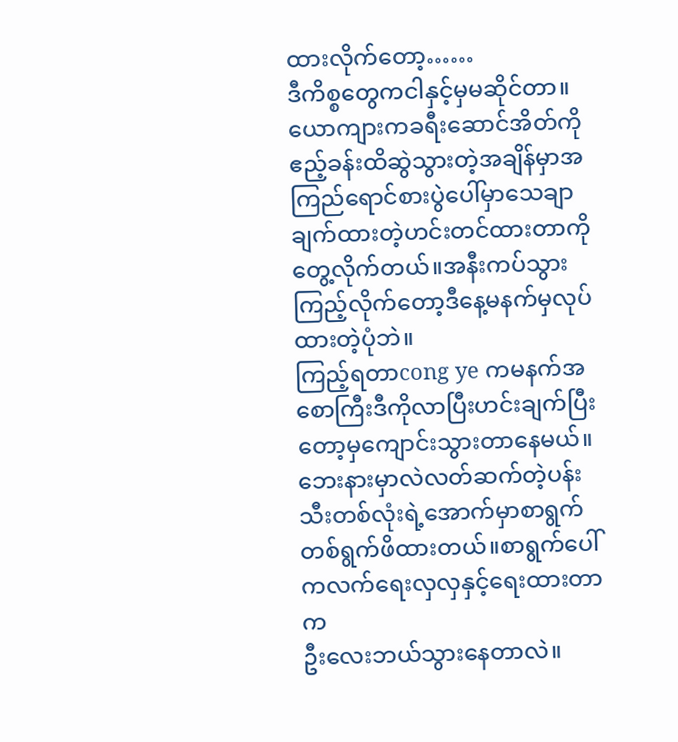ထားလိုက်တော့……
ဒီကိစ္စတွေကငါနှင့်မှမဆိုင်တာ။
ယောကျားကခရီးဆောင်အိတ်ကိုဧည့်ခန်းထိဆွဲသွားတဲ့အချိန်မှာအကြည်ရောင်စားပွဲပေါ်မှာသေချာချက်ထားတဲ့ဟင်းတင်ထားတာကိုတွေ့လိုက်တယ်။အနီးကပ်သွားကြည့်လိုက်တော့ဒီနေ့မနက်မှလုပ်ထားတဲ့ပုံဘဲ။
ကြည့်ရတာcong ye ကမနက်အစောကြီးဒီကိုလာပြီးဟင်းချက်ပြီးတော့မှကျောင်းသွားတာနေမယ်။
ဘေးနားမှာလဲလတ်ဆက်တဲ့ပန်းသီးတစ်လုံးရဲ့အောက်မှာစာရွက်တစ်ရွက်ဖိထားတယ်။စာရွက်ပေါ်ကလက်ရေးလှလှနှင့်ရေးထားတာက
ဦးလေးဘယ်သွားနေတာလဲ။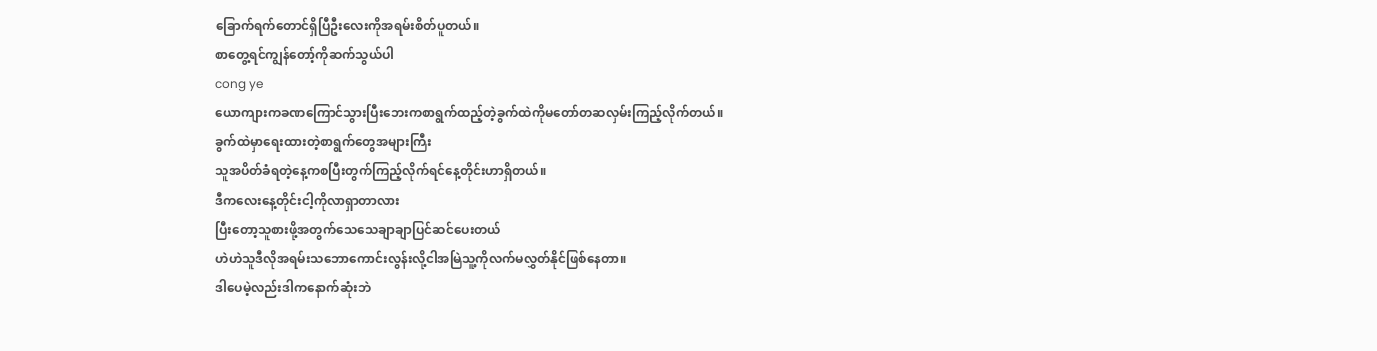ခြောက်ရက်တောင်ရှိပြီဦးလေးကိုအရမ်းစိတ်ပူတယ်။
စာတွေ့ရင်ကျွန်တော့်ကိုဆက်သွယ်ပါ
cong ye
ယောကျားကခဏကြောင်သွားပြီးဘေးကစာရွက်ထည့်တဲ့ခွက်ထဲကိုမတော်တဆလှမ်းကြည့်လိုက်တယ်။
ခွက်ထဲမှာရေးထားတဲ့စာရွက်တွေအများကြီး
သူအပိတ်ခံရတဲ့နေ့ကစပြီးတွက်ကြည့်လိုက်ရင်နေ့တိုင်းဟာရှိတယ်။
ဒီကလေးနေ့တိုင်းငါ့ကိုလာရှာတာလား
ပြီးတော့သူစားဖို့အတွက်သေသေချာချာပြင်ဆင်ပေးတယ်
ဟဲဟဲသူဒီလိုအရမ်းသဘောကောင်းလွန်းလို့ငါအမြဲသူ့ကိုလက်မလွှတ်နိုင်ဖြစ်နေတာ။
ဒါပေမဲ့လည်းဒါကနောက်ဆုံးဘဲ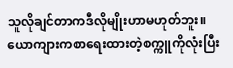သူလိုချင်တာကဒီလိုမျိုးဟာမဟုတ်ဘူး။
ယောကျားကစာရေးထားတဲ့စက္ကူကိုလုံးပြီး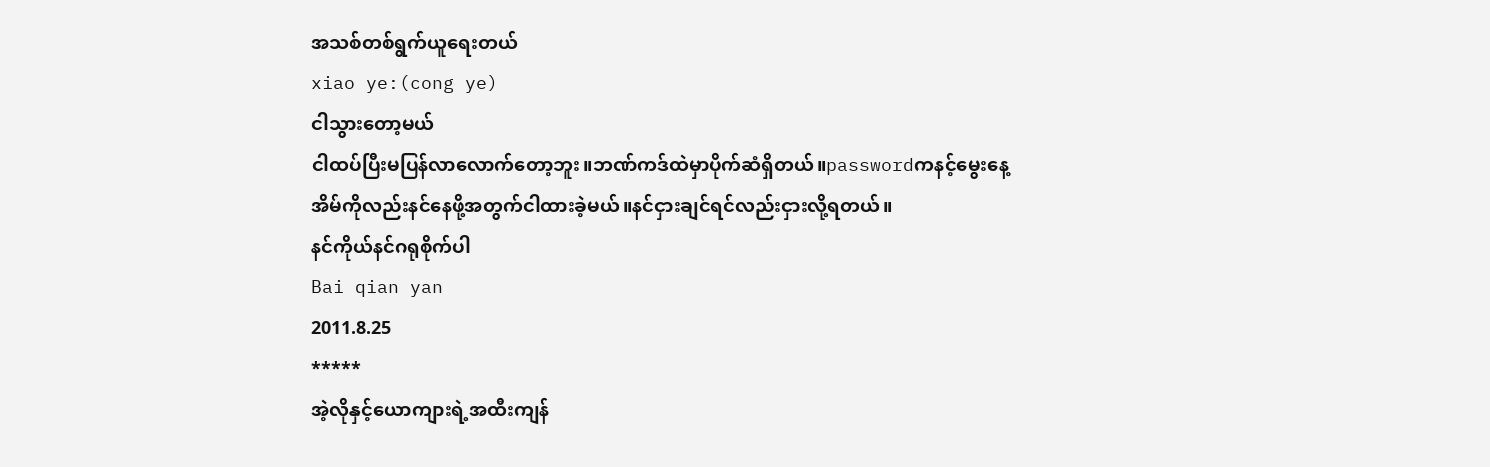အသစ်တစ်ရွက်ယူရေးတယ်
xiao ye:(cong ye)
ငါသွားတော့မယ်
ငါထပ်ပြီးမပြန်လာလောက်တော့ဘူး။ဘဏ်ကဒ်ထဲမှာပိုက်ဆံရှိတယ်။passwordကနင့်မွေးနေ့
အိမ်ကိုလည်းနင်နေဖို့အတွက်ငါထားခဲ့မယ်။နင်ငှားချင်ရင်လည်းငှားလို့ရတယ်။
နင်ကိုယ်နင်ဂရုစိုက်ပါ
Bai qian yan
2011.8.25
*****
အဲ့လိုနှင့်ယောကျားရဲ့အထီးကျန်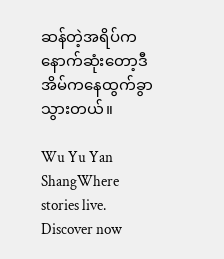ဆန်တဲ့အရိပ်ကနောက်ဆုံးတော့ဒီအိမ်ကနေထွက်ခွာသွားတယ်။

Wu Yu Yan ShangWhere stories live. Discover now